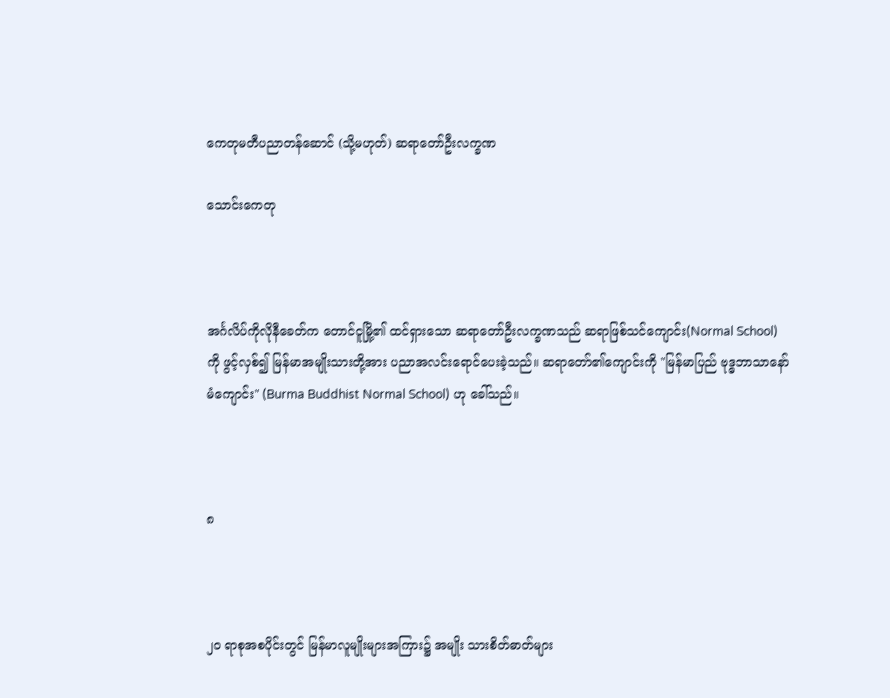ကေတုမတီပညာတန်ဆောင် (သို့မဟုတ်) ဆရာတော်ဦးလက္ခဏ

သောင်းကေတု



အင်္ဂလိပ်ကိုလိုနီခေတ်က တောင်ငူမြို့၏ ထင်ရှားသော ဆရာတော်ဦးလက္ခဏသည် ဆရာဖြစ်သင်ကျောင်း(Normal School) ကို ဖွင့်လှစ်၍ မြန်မာအမျိုးသားတို့အား ပညာအလင်းရောင်ပေးခဲ့သည်။ ဆရာတော်၏ကျောင်းကို "မြန်မာပြည် ဗုဒ္ဓဘာသာနော်မံကျောင်း" (Burma Buddhist Normal School) ဟု ခေါ်သည်။



၈



၂၀ ရာစုအစပိုင်းတွင် မြန်မာလူမျိုးများအကြား၌ အမျိုး သားစိတ်ဓာတ်များ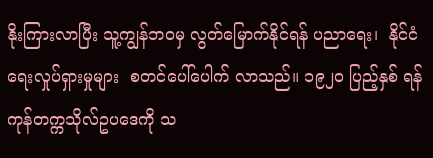နိုးကြားလာပြီး သူ့ကျွန်ဘဝမှ လွတ်မြောက်နိုင်ရန် ပညာရေး၊  နိုင်ငံရေးလှုပ်ရှားမှုများ  စတင်ပေါ်ပေါက် လာသည်။ ၁၉၂၀ ပြည့်နှစ် ရန်ကုန်တက္ကသိုလ်ဥပဒေကို သ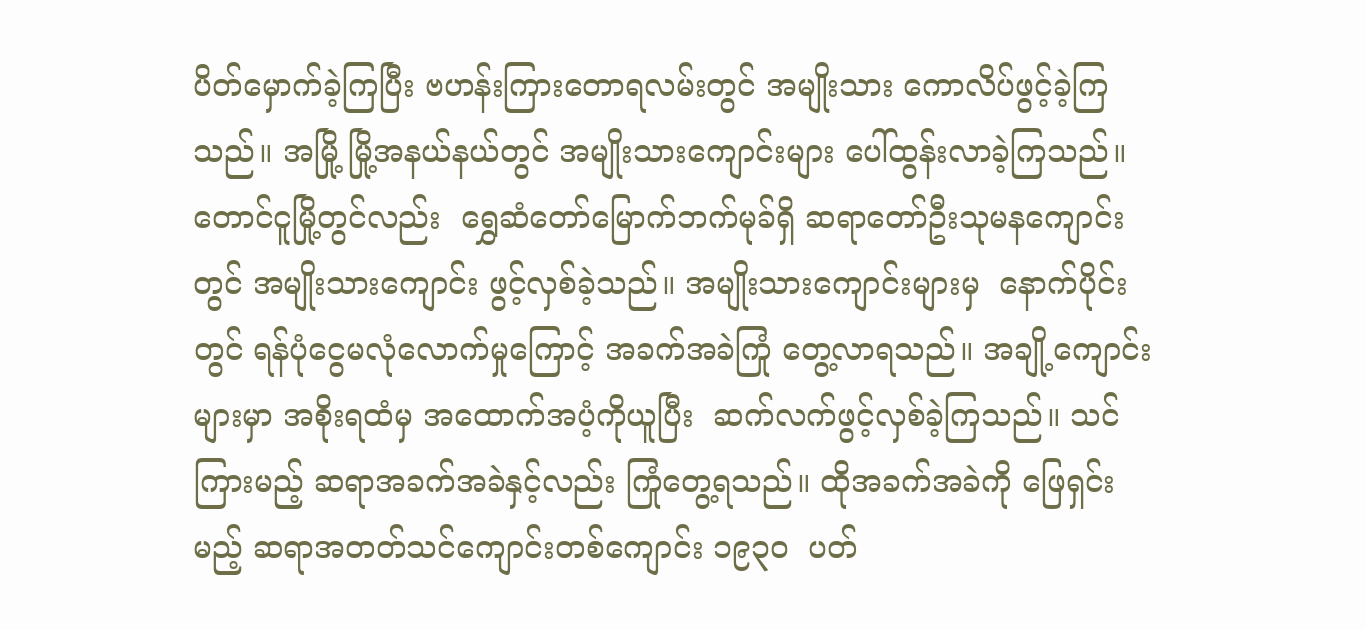ပိတ်မှောက်ခဲ့ကြပြီး ဗဟန်းကြားတောရလမ်းတွင် အမျိုးသား ကောလိပ်ဖွင့်ခဲ့ကြသည်။ အမြို့ မြို့အနယ်နယ်တွင် အမျိုးသားကျောင်းများ ပေါ်ထွန်းလာခဲ့ကြသည်။ တောင်ငူမြို့တွင်လည်း  ရွှေဆံတော်မြောက်ဘက်မုခ်ရှိ ဆရာတော်ဦးသုမနကျောင်းတွင် အမျိုးသားကျောင်း ဖွင့်လှစ်ခဲ့သည်။ အမျိုးသားကျောင်းများမှ  နောက်ပိုင်းတွင် ရန်ပုံငွေမလုံလောက်မှုကြောင့် အခက်အခဲကြုံ တွေ့လာရသည်။ အချို့ကျောင်းများမှာ အစိုးရထံမှ အထောက်အပံ့ကိုယူပြီး  ဆက်လက်ဖွင့်လှစ်ခဲ့ကြသည်။ သင်ကြားမည့် ဆရာအခက်အခဲနှင့်လည်း ကြုံတွေ့ရသည်။ ထိုအခက်အခဲကို ဖြေရှင်းမည့် ဆရာအတတ်သင်ကျောင်းတစ်ကျောင်း ၁၉၃၀  ပတ်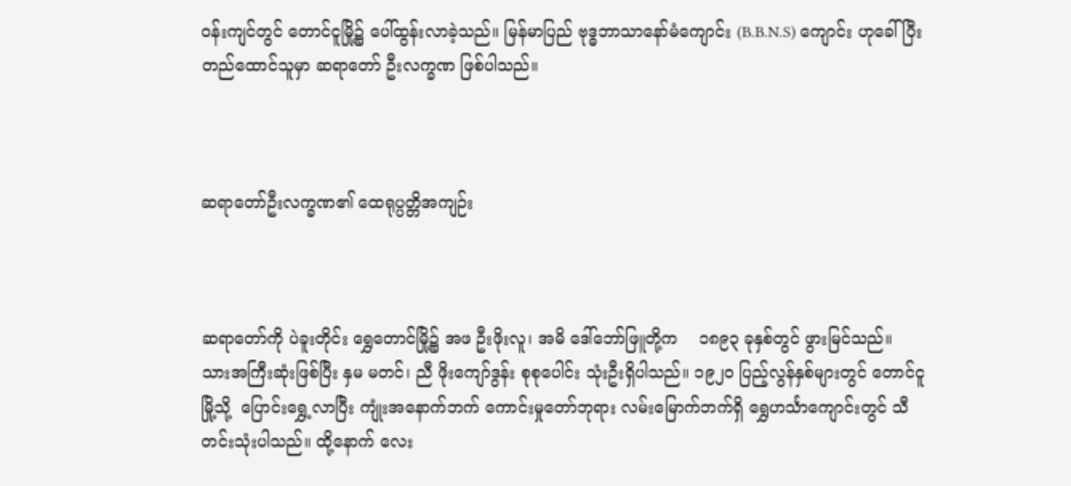ဝန်းကျင်တွင် တောင်ငူမြို့၌ ပေါ်ထွန်းလာခဲ့သည်။ မြန်မာပြည် ဗုဒ္ဓဘာသာနော်မံကျောင်း (B.B.N.S) ကျောင်း ဟုခေါ် ပြီး  တည်ထောင်သူမှာ ဆရာတော် ဦးလက္ခဏ ဖြစ်ပါသည်။



ဆရာတော်ဦးလက္ခဏ၏ ထေရုပ္ပတ္တိအကျဉ်း



ဆရာတော်ကို ပဲခူးတိုင်း ရွှေတောင်မြို့၌ အဖ ဦးဖိုးလူ၊ အမိ ဒေါ်ဘော်ဖြူတို့က    ၁၈၉၃ ခုနှစ်တွင် ဖွားမြင်သည်။ သားအကြီးဆုံးဖြစ်ပြီး နှမ မတင်၊ ညီ ဖိုးကျော်ဒွန်း စုစုပေါင်း သုံးဦးရှိပါသည်။ ၁၉၂၀ ပြည့်လွန်နှစ်များတွင် တောင်ငူမြို့သို့  ပြောင်းရွှေ့လာပြီး ကျုံးအနောက်ဘက် ကောင်းမှုတော်ဘုရား လမ်းမြောက်ဘက်ရှိ ရွှေဟင်္သာကျောင်းတွင် သီတင်းသုံးပါသည်။ ထို့နောက် လေး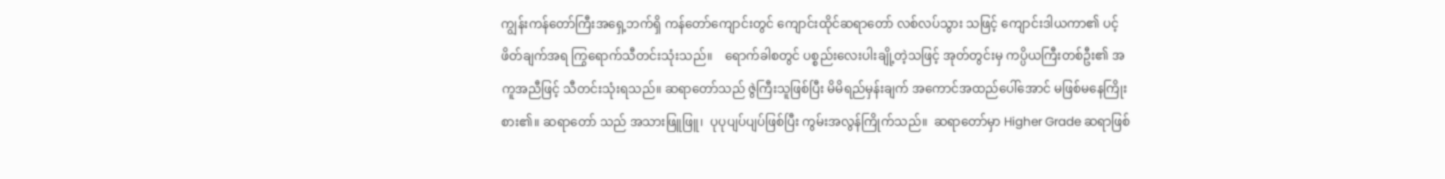ကျွန်းကန်တော်ကြီးအရှေ့ဘက်ရှိ ကန်တော်ကျောင်းတွင် ကျောင်းထိုင်ဆရာတော် လစ်လပ်သွား သဖြင့် ကျောင်းဒါယကာ၏ ပင့်ဖိတ်ချက်အရ ကြွရောက်သီတင်းသုံးသည်။    ရောက်ခါစတွင် ပစ္စည်းလေးပါးချို့တဲ့သဖြင့် အုတ်တွင်းမှ ကပ္ပိယကြီးတစ်ဦး၏ အကူအညီဖြင့် သီတင်းသုံးရသည်။ ဆရာတော်သည် ဇွဲကြီးသူဖြစ်ပြီး မိမိရည်မှန်းချက် အကောင်အထည်ပေါ်အောင် မဖြစ်မနေကြိုးစား၏။ ဆရာတော် သည် အသားဖြူဖြူ၊  ပုပုပျပ်ပျပ်ဖြစ်ပြီး ကွမ်းအလွန်ကြိုက်သည်။  ဆရာတော်မှာ Higher Grade ဆရာဖြစ်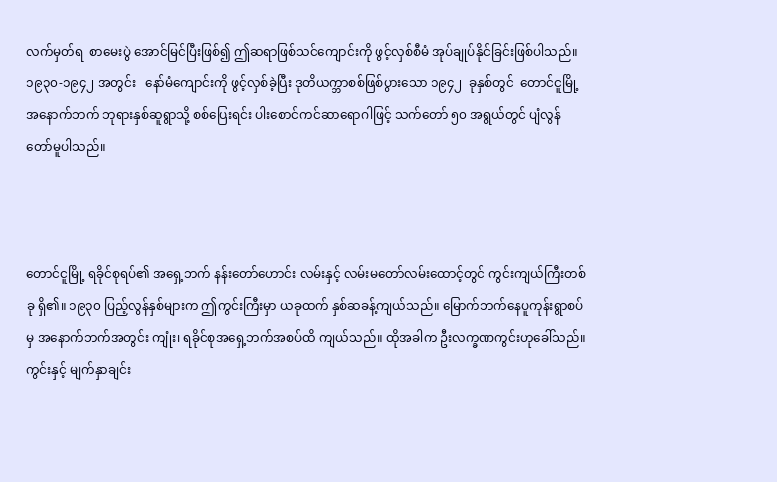လက်မှတ်ရ  စာမေးပွဲ အောင်မြင်ပြီးဖြစ်၍ ဤဆရာဖြစ်သင်ကျောင်းကို ဖွင့်လှစ်စီမံ အုပ်ချုပ်နိုင်ခြင်းဖြစ်ပါသည်။ ၁၉၃၀-၁၉၄၂ အတွင်း   နော်မံကျောင်းကို ဖွင့်လှစ်ခဲ့ပြီး ဒုတိယက္ဘာစစ်ဖြစ်ပွားသော ၁၉၄၂  ခုနှစ်တွင်  တောင်ငူမြို့အနောက်ဘက် ဘုရားနှစ်ဆူရွာသို့ စစ်ပြေးရင်း ပါးစောင်ကင်ဆာရောဂါဖြင့် သက်တော် ၅၀ အရွယ်တွင် ပျံလွန်တော်မူပါသည်။



တောင်ငူမြို့ ရခိုင်စုရပ်၏ အရှေ့ဘက် နန်းတော်ဟောင်း လမ်းနှင့် လမ်းမတော်လမ်းထောင့်တွင် ကွင်းကျယ်ကြီးတစ်ခု ရှိ၏။ ၁၉၃၀ ပြည့်လွန်နှစ်များက ဤကွင်းကြီးမှာ ယခုထက် နှစ်ဆခန့်ကျယ်သည်။ မြောက်ဘက်နေပူကုန်းရွာစပ်မှ အနောက်ဘက်အတွင်း ကျုံး၊ ရခိုင်စုအရှေ့ဘက်အစပ်ထိ ကျယ်သည်။ ထိုအခါက ဦးလက္ခဏကွင်းဟုခေါ်သည်။ ကွင်းနှင့် မျက်နှာချင်း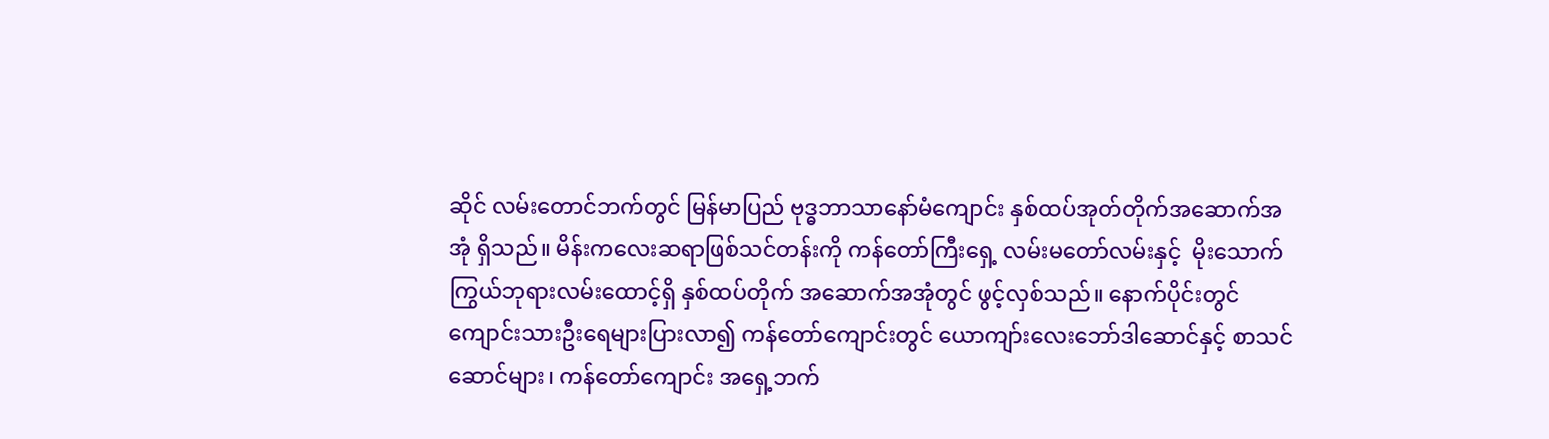ဆိုင် လမ်းတောင်ဘက်တွင် မြန်မာပြည် ဗုဒ္ဓဘာသာနော်မံကျောင်း နှစ်ထပ်အုတ်တိုက်အဆောက်အအုံ ရှိသည်။ မိန်းကလေးဆရာဖြစ်သင်တန်းကို ကန်တော်ကြီးရှေ့ လမ်းမတော်လမ်းနှင့်  မိုးသောက်ကြွယ်ဘုရားလမ်းထောင့်ရှိ နှစ်ထပ်တိုက် အဆောက်အအုံတွင် ဖွင့်လှစ်သည်။ နောက်ပိုင်းတွင် ကျောင်းသားဦးရေများပြားလာ၍ ကန်တော်ကျောင်းတွင် ယောကျာ်းလေးဘော်ဒါဆောင်နှင့် စာသင်ဆောင်များ၊ ကန်တော်ကျောင်း အရှေ့ဘက်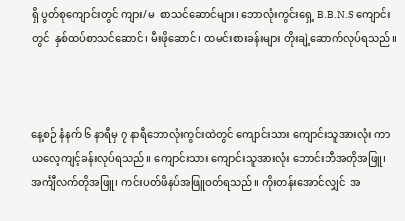ရှိ ပွတ်စုကျောင်းတွင် ကျား/မ  စာသင်ဆောင်များ၊ ဘောလုံးကွင်းရှေ့ B.B.N.S ကျောင်းတွင်  နှစ်ထပ်စာသင်ဆောင်၊ မီးဖိုဆောင်၊ ထမင်းစားခန်းများ တိုးချဲ့ဆောက်လုပ်ရသည်။



နေ့စဉ် နံနက် ၆ နာရီမှ ၇ နာရီဘောလုံးကွင်းထဲတွင် ကျောင်းသား ကျောင်းသူအားလုံး ကာယလေ့ကျင့်ခန်းလုပ်ရသည်။ ကျောင်းသား ကျောင်းသူအားလုံး ဘောင်းဘီအတိုအဖြူ၊ အင်္ကျီလက်တိုအဖြူ၊ ကင်းပတ်ဖိနပ်အဖြူဝတ်ရသည်။ ကိုးတန်းအောင်လျှင်  အ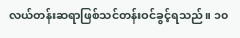လယ်တန်းဆရာဖြစ်သင်တန်းဝင်ခွင့်ရသည်။ ၁၀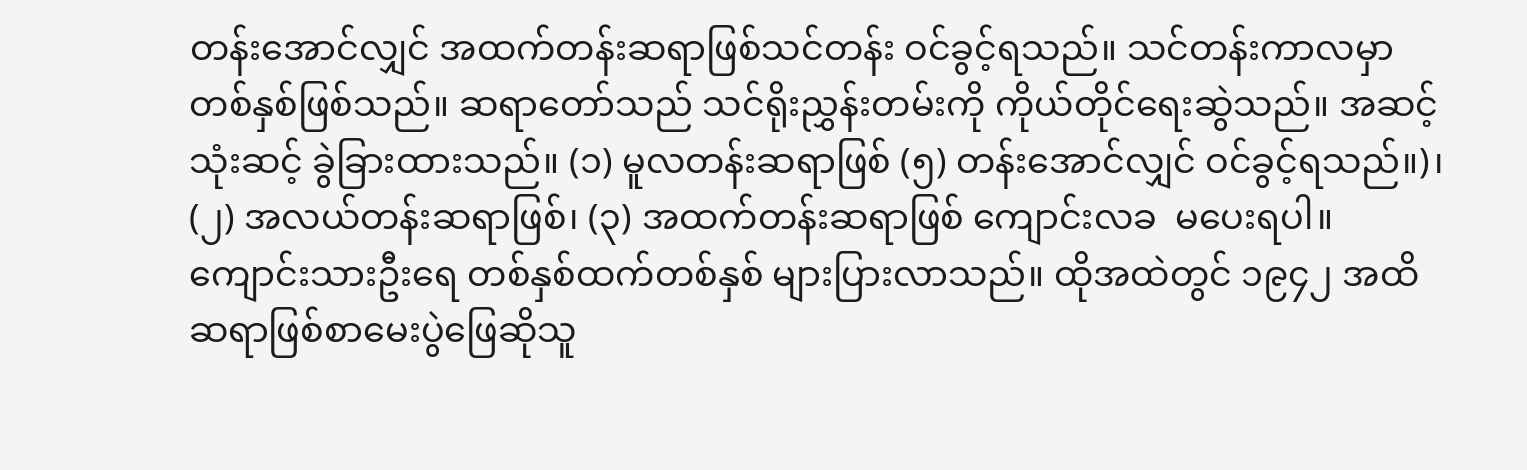တန်းအောင်လျှင် အထက်တန်းဆရာဖြစ်သင်တန်း ဝင်ခွင့်ရသည်။ သင်တန်းကာလမှာ တစ်နှစ်ဖြစ်သည်။ ဆရာတော်သည် သင်ရိုးညွှန်းတမ်းကို ကိုယ်တိုင်ရေးဆွဲသည်။ အဆင့် သုံးဆင့် ခွဲခြားထားသည်။ (၁) မူလတန်းဆရာဖြစ် (၅) တန်းအောင်လျှင် ဝင်ခွင့်ရသည်။)၊ (၂) အလယ်တန်းဆရာဖြစ်၊ (၃) အထက်တန်းဆရာဖြစ် ကျောင်းလခ  မပေးရပါ။ ကျောင်းသားဦးရေ တစ်နှစ်ထက်တစ်နှစ် များပြားလာသည်။ ထိုအထဲတွင် ၁၉၄၂ အထိ ဆရာဖြစ်စာမေးပွဲဖြေဆိုသူ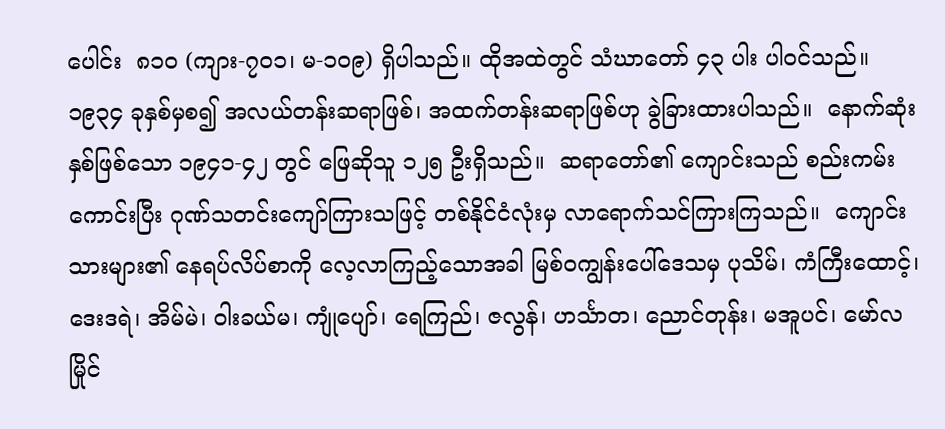ပေါင်း  ၈၁၀ (ကျား-၇၀၁၊ မ-၁၀၉) ရှိပါသည်။ ထိုအထဲတွင် သံဃာတော် ၄၃ ပါး ပါဝင်သည်။ ၁၉၃၄ ခုနှစ်မှစ၍ အလယ်တန်းဆရာဖြစ်၊ အထက်တန်းဆရာဖြစ်ဟု ခွဲခြားထားပါသည်။  နောက်ဆုံးနှစ်ဖြစ်သော ၁၉၄၁-၄၂ တွင် ဖြေဆိုသူ ၁၂၅ ဦးရှိသည်။  ဆရာတော်၏ ကျောင်းသည် စည်းကမ်းကောင်းပြီး ဂုဏ်သတင်းကျော်ကြားသဖြင့် တစ်နိုင်ငံလုံးမှ လာရောက်သင်ကြားကြသည်။  ကျောင်းသားများ၏ နေရပ်လိပ်စာကို လေ့လာကြည့်သောအခါ မြစ်ဝကျွန်းပေါ်ဒေသမှ ပုသိမ်၊ ကံကြီးထောင့်၊ ဒေးဒရဲ၊ အိမ်မဲ၊ ဝါးခယ်မ၊ ကျုံပျော်၊ ရေကြည်၊ ဇလွန်၊ ဟင်္သာတ၊ ညောင်တုန်း၊ မအူပင်၊ မော်လမြိုင်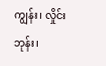ကျွန်း၊ လှိုင်းဘုန်း၊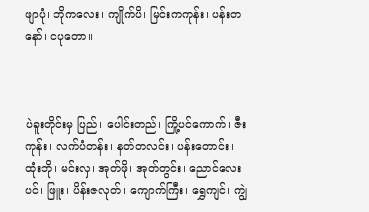ဖျာပုံ၊ ဘိုကလေး၊ ကျိုက်ပိ၊ မြင်းကကုန်း၊ ပန်းတနော်၊ ငပုတော။



ပဲခူးတိုင်းမှ ပြည်၊ ပေါင်းတည်၊ ကြို့ပင်ကောက်၊ ဇီးကုန်း၊ လက်ပံတန်း၊ နတ်တလင်း၊ ပန်းတောင်း၊ ထုံးဘို၊ မင်းလှ၊ အုတ်ဖို၊ အုတ်တွင်း၊ ညောင်လေးပင်၊ ဖြူး၊ ပိန်းဇလုတ်၊ ကျောက်ကြီး၊ ရွှေကျင်၊ ကျွဲ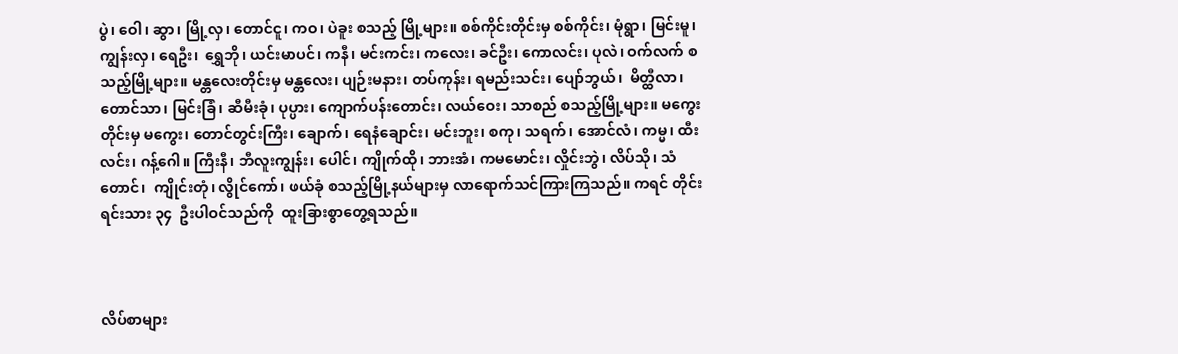ပွဲ၊ ဝေါ၊ ဆွာ၊ မြို့လှ၊ တောင်ငူ၊ ကဝ၊ ပဲခူး စသည့် မြို့များ။ စစ်ကိုင်းတိုင်းမှ စစ်ကိုင်း၊ မုံရွာ၊ မြင်းမူ၊ ကျွန်းလှ၊ ရေဦး၊  ရွှေဘို၊ ယင်းမာပင်၊ ကနီ၊ မင်းကင်း၊ ကလေး၊ ခင်ဦး၊ ကောလင်း၊ ပုလဲ၊ ဝက်လက် စသည့်မြို့များ။ မန္တလေးတိုင်းမှ မန္တလေး၊ ပျဉ်းမနား၊ တပ်ကုန်း၊ ရမည်းသင်း၊ ပျော်ဘွယ်၊  မိတ္ထီလာ၊ တောင်သာ၊ မြင်းခြံ၊ ဆီမီးခုံ၊ ပုပ္ပား၊ ကျောက်ပန်းတောင်း၊ လယ်ဝေး၊ သာစည် စသည့်မြို့များ။ မကွေးတိုင်းမှ မကွေး၊ တောင်တွင်းကြီး၊ ချောက်၊ ရေနံချောင်း၊ မင်းဘူး၊ စကု၊ သရက်၊ အောင်လံ၊ ကမ္မ၊ ထီးလင်း၊ ဂန့်ဂေါ။ ကြီးနီ၊ ဘီလူးကျွန်း၊ ပေါင်၊ ကျိုက်ထို၊ ဘားအံ၊ ကမမောင်း၊ လှိုင်းဘွဲ၊ လိပ်သို၊ သံတောင်၊  ကျိုင်းတုံ၊ လွိုင်ကော်၊ ဖယ်ခုံ စသည့်မြို့နယ်များမှ လာရောက်သင်ကြားကြသည်။ ကရင် တိုင်းရင်းသား ၃၄  ဦးပါဝင်သည်ကို  ထူးခြားစွာတွေ့ရသည်။



လိပ်စာများ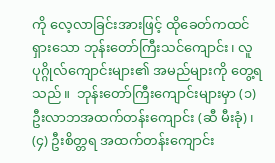ကို လေ့လာခြင်းအားဖြင့် ထိုခေတ်ကထင်ရှားသော ဘုန်းတော်ကြီးသင်ကျောင်း၊ လူပုဂ္ဂိုလ်ကျောင်းများ၏ အမည်များကို တွေ့ရသည်။  ဘုန်းတော်ကြီးကျောင်းများမှာ (၁) ဦးလာဘအထက်တန်းကျောင်း (ဆီ မီးခုံ)၊ (၄) ဦးစိတ္တရ အထက်တန်းကျောင်း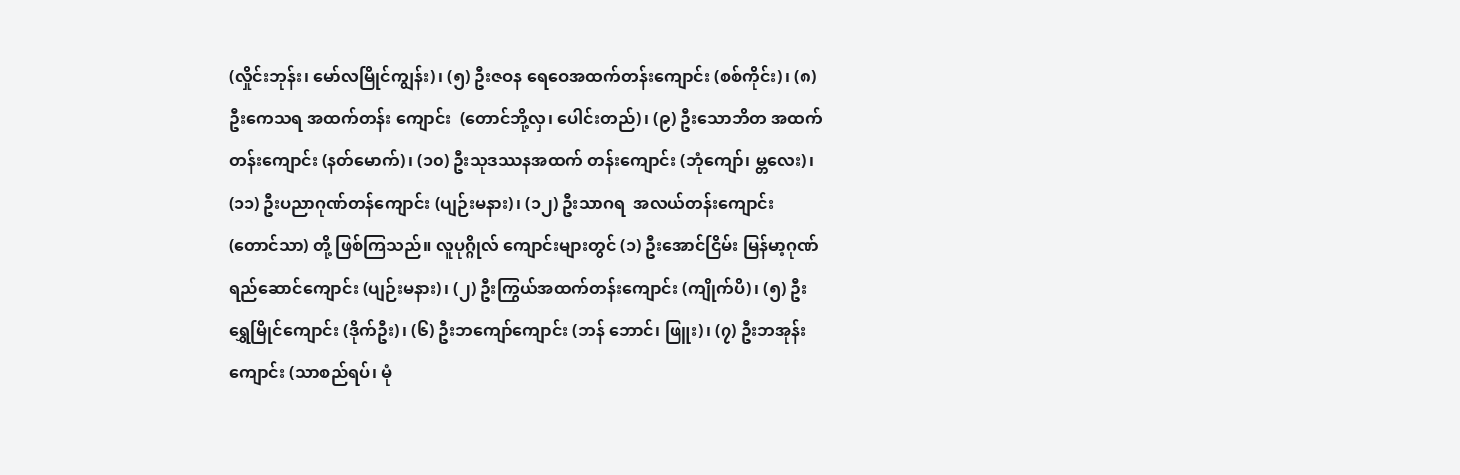(လှိုင်းဘုန်း၊ မော်လမြိုင်ကျွန်း)၊ (၅) ဦးဇဝန ရေဝေအထက်တန်းကျောင်း (စစ်ကိုင်း)၊ (၈) ဦးကေသရ အထက်တန်း ကျောင်း  (တောင်ဘို့လှ၊ ပေါင်းတည်)၊ (၉) ဦးသောဘိတ အထက်တန်းကျောင်း (နတ်မောက်)၊ (၁၀) ဦးသုဒဿနအထက် တန်းကျောင်း (ဘုံကျော်၊ မ္တလေး)၊ (၁၁) ဦးပညာဂုဏ်တန်ကျောင်း (ပျဉ်းမနား)၊ (၁၂) ဦးသာဂရ  အလယ်တန်းကျောင်း (တောင်သာ) တို့ ဖြစ်ကြသည်။ လူပုဂ္ဂိုလ် ကျောင်းများတွင် (၁) ဦးအောင်ငြိမ်း မြန်မာ့ဂုဏ်ရည်ဆောင်ကျောင်း (ပျဉ်းမနား)၊ (၂) ဦးကြွယ်အထက်တန်းကျောင်း (ကျိုက်ပိ)၊ (၅) ဦးရွှေမြိုင်ကျောင်း (ဒိုက်ဦး)၊ (၆) ဦးဘကျော်ကျောင်း (ဘန် ဘောင်၊ ဖြူး)၊ (၇) ဦးဘအုန်းကျောင်း (သာစည်ရပ်၊ မုံ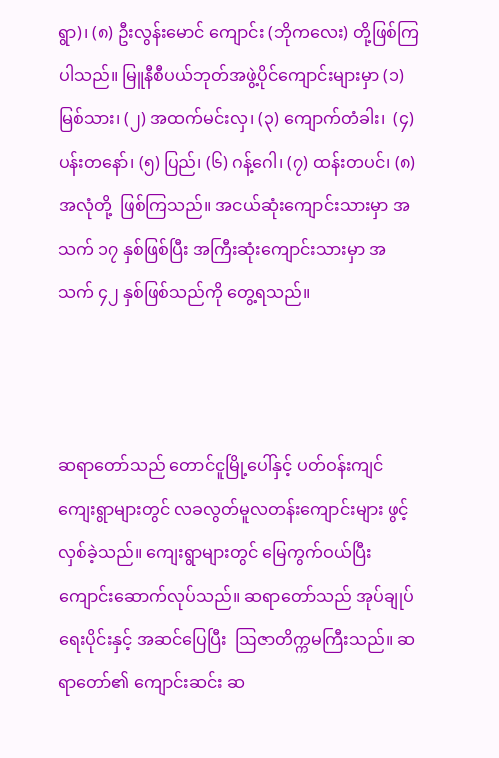ရွာ)၊ (၈) ဦးလွန်းမောင် ကျောင်း (ဘိုကလေး) တို့ဖြစ်ကြပါသည်။ မြူနီစီပယ်ဘုတ်အဖွဲ့ပိုင်ကျောင်းများမှာ (၁) မြစ်သား၊ (၂) အထက်မင်းလှ၊ (၃) ကျောက်တံခါး၊  (၄) ပန်းတနော်၊ (၅) ပြည်၊ (၆) ဂန့်ဂေါ၊ (၇) ထန်းတပင်၊ (၈) အလုံတို့  ဖြစ်ကြသည်။ အငယ်ဆုံးကျောင်းသားမှာ အသက် ၁၇ နှစ်ဖြစ်ပြီး အကြီးဆုံးကျောင်းသားမှာ အသက် ၄၂ နှစ်ဖြစ်သည်ကို တွေ့ရသည်။



ဆရာတော်သည် တောင်ငူမြို့ပေါ်နှင့် ပတ်ဝန်းကျင်ကျေးရွာများတွင် လခလွတ်မူလတန်းကျောင်းများ ဖွင့်လှစ်ခဲ့သည်။ ကျေးရွာများတွင် မြေကွက်ဝယ်ပြီး ကျောင်းဆောက်လုပ်သည်။ ဆရာတော်သည် အုပ်ချုပ်ရေးပိုင်းနှင့် အဆင်ပြေပြီး  ဩဇာတိက္ကမကြီးသည်။ ဆရာတော်၏ ကျောင်းဆင်း ဆ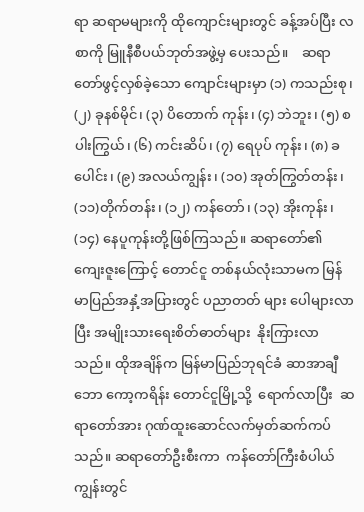ရာ ဆရာမများကို ထိုကျောင်းများတွင် ခန့်အပ်ပြီး လစာကို မြူနီစီပယ်ဘုတ်အဖွဲ့မှ ပေးသည်။    ဆရာတော်ဖွင့်လှစ်ခဲ့သော ကျောင်းများမှာ (၁) ကသည်းစု၊ (၂) ခုနစ်မိုင်၊ (၃) ပိတောက် ကုန်း၊ (၄) ဘဲဘူး၊ (၅) စပါးကြွယ်၊ (၆) ကင်းဆိပ်၊ (၇) ရေပုပ် ကုန်း၊ (၈) ခပေါင်း၊ (၉) အလယ်ကျွန်း၊ (၁၀) အုတ်ကြွတ်တန်း၊ (၁၁)တိုက်တန်း၊ (၁၂) ကန်တော်၊ (၁၃) အိုးကုန်း၊ (၁၄) နေပူကုန်းတို့ဖြစ်ကြသည်။ ဆရာတော်၏ ကျေးဇူးကြောင့် တောင်ငူ တစ်နယ်လုံးသာမက မြန်မာပြည်အနှံ့အပြားတွင် ပညာတတ် များ ပေါများလာပြီး အမျိုးသားရေးစိတ်ဓာတ်များ  နိုးကြားလာသည်။ ထိုအချိန်က မြန်မာပြည်ဘုရင်ခံ ဆာအာချီဘော ကော့ကရိန်း တောင်ငူမြို့သို့  ရောက်လာပြီး  ဆရာတော်အား ဂုဏ်ထူးဆောင်လက်မှတ်ဆက်ကပ်သည်။ ဆရာတော်ဦးစီးကာ  ကန်တော်ကြီးစံပါယ်ကျွန်းတွင်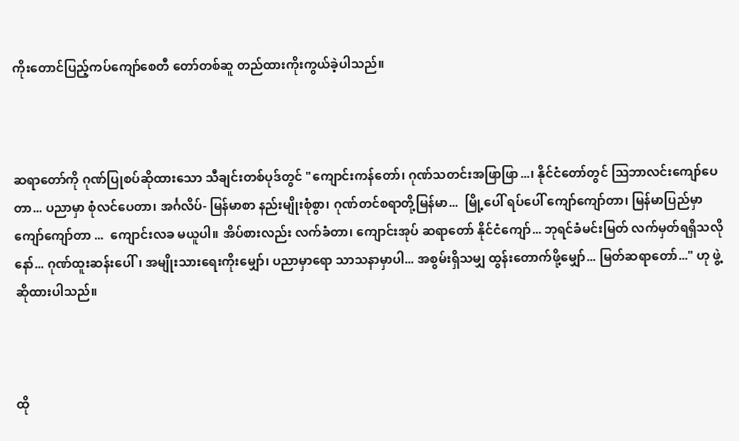ကိုးတောင်ပြည့်ကပ်ကျော်စေတီ တော်တစ်ဆူ တည်ထားကိုးကွယ်ခဲ့ပါသည်။



ဆရာတော်ကို ဂုဏ်ပြုစပ်ဆိုထားသော သီချင်းတစ်ပုဒ်တွင် "ကျောင်းကန်တော်၊ ဂုဏ်သတင်းအဖြာဖြာ...၊ နိုင်ငံတော်တွင် ဩဘာလင်းကျော်ပေတာ... ပညာမှာ စုံလင်ပေတာ၊ အင်္ဂလိပ်- မြန်မာစာ နည်းမျိုးစုံစွာ၊ ဂုဏ်တင်စရာတို့မြန်မာ...  မြို့ပေါ် ရပ်ပေါ် ကျော်ကျော်တာ၊ မြန်မာပြည်မှာ ကျော်ကျော်တာ ...  ကျောင်းလခ မယူပါ။ အိပ်စားလည်း လက်ခံတာ၊ ကျောင်းအုပ် ဆရာတော် နိုင်ငံကျော်... ဘုရင်ခံမင်းမြတ် လက်မှတ်ရရှိသလို နော်... ဂုဏ်ထူးဆန်းပေါ်၊ အမျိုးသားရေးကိုးမျှော်၊ ပညာမှာရော သာသနာမှာပါ... အစွမ်းရှိသမျှ ထွန်းတောက်ဖို့မျှော်... မြတ်ဆရာတော်..." ဟု ဖွဲ့ဆိုထားပါသည်။



ထို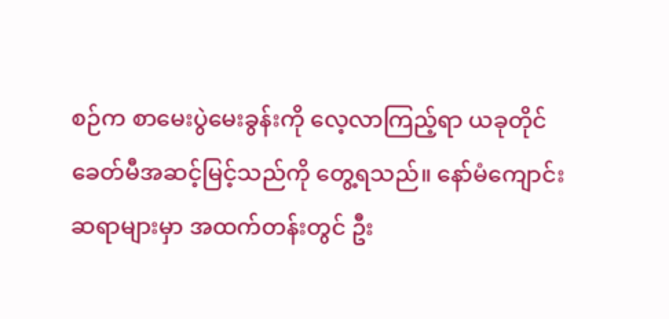စဉ်က စာမေးပွဲမေးခွန်းကို လေ့လာကြည့်ရာ ယခုတိုင် ခေတ်မီအဆင့်မြင့်သည်ကို တွေ့ရသည်။ နော်မံကျောင်းဆရာများမှာ အထက်တန်းတွင် ဦး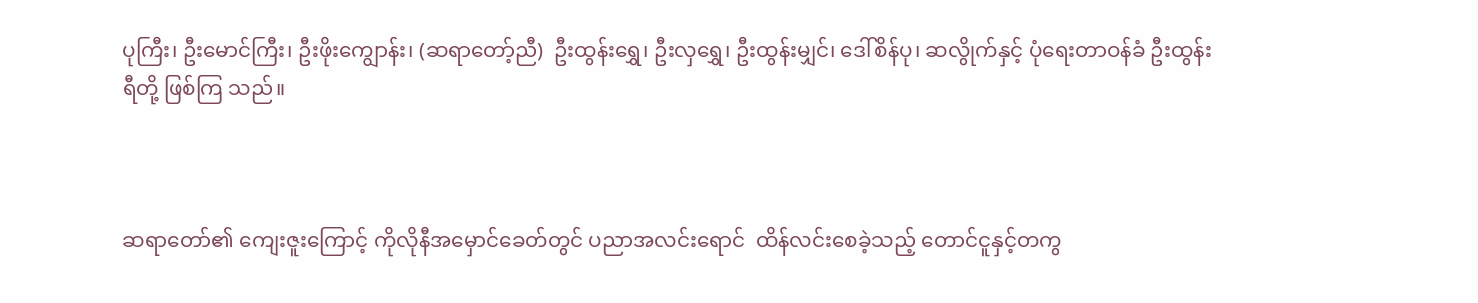ပုကြီး၊ ဦးမောင်ကြီး၊ ဦးဖိုးကျွောန်း၊ (ဆရာတော့်ညီ)  ဦးထွန်းရွှေ၊ ဦးလှရွှေ၊ ဦးထွန်းမျှင်၊ ဒေါ်စိန်ပု၊ ဆလွိုက်နှင့် ပုံရေးတာဝန်ခံ ဦးထွန်းရီတို့ ဖြစ်ကြ သည်။



ဆရာတော်၏ ကျေးဇူးကြောင့် ကိုလိုနီအမှောင်ခေတ်တွင် ပညာအလင်းရောင်  ထိန်လင်းစေခဲ့သည့် တောင်ငူနှင့်တကွ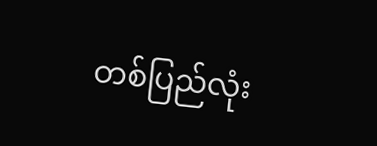တစ်ပြည်လုံး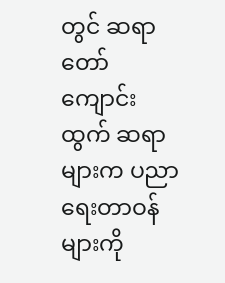တွင် ဆရာတော်ကျောင်းထွက် ဆရာများက ပညာရေးတာဝန်များကို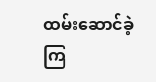ထမ်းဆောင်ခဲ့ကြ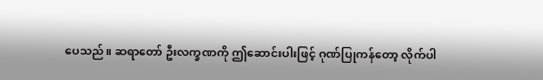ပေသည်။ ဆရာတော် ဦးလက္ခဏကို ဤဆောင်းပါးဖြင့် ဂုဏ်ပြုကန်တော့ လိုက်ပါ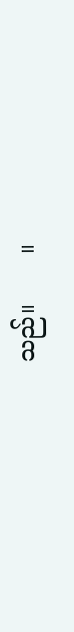သည်။       ။